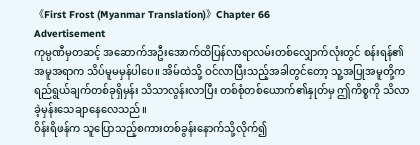《First Frost (Myanmar Translation)》Chapter 66
Advertisement
ကုမ္ပဏီမှတဆင့် အဆောက်အဦးအောက်ထိပြန်လာရာလမ်းတစ်လျှောက်လုံးတွင် စန်းရန်၏အမူအရာက သိပ်မူမမှန်ပါပေ။ အိမ်ထဲသို့ ဝင်လာပြီးသည့်အခါတွင်တော့ သူ့အပြုအမူတို့က ရည်ရွယ်ချက်တစ်ခုရှိမှန်း သိသာလွန်းလာပြီး တစ်စုံတစ်ယောက်၏နှုတ်မှ ဤကိစ္စကို သိလာခဲ့မှန်းသေချာနေလေသည်။
ဝိန်းရိဖန်က သူပြောသည့်စကားတစ်ခွန်းနောက်သို့လိုက်၍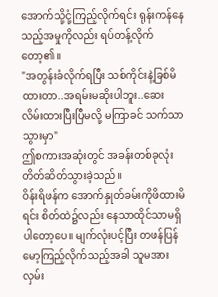အောက်သို့ငုံ့ကြည့်လိုက်ရင်း ရုန်းကန်နေသည့်အမှုကိုလည်း ရပ်တန့်လိုက်တော့၏။
"အတွန်းခံလိုက်ရပြီး သစ်ကိုင်းနဲ့ခြစ်မိထားတာ..အရမ်းမဆိုးပါဘူး..ဆေးလိမ်းထားပြီးပြီမလို့ မကြာခင် သက်သာသွားမှာ"
ဤစကားအဆုံးတွင် အခန်းတစ်ခုလုံး တိတ်ဆိတ်သွားခဲ့သည်။
ဝိန်းရိဖန်က အောက်နှုတ်ခမ်းကိုဖိထားမိရင်း စိတ်ထဲ၌လည်း နေသာထိုင်သာမရှိပါတော့ပေ။ မျက်လုံးပင့်ပြီး တဖန်ပြန်မော့ကြည့်လိုက်သည့်အခါ သူမအား လှမ်း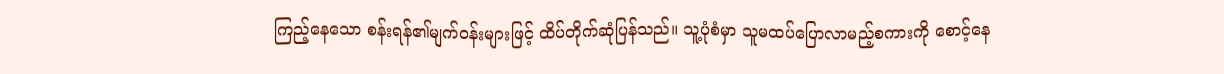ကြည့်နေသော စန်းရန်၏မျက်ဝန်းများဖြင့် ထိပ်တိုက်ဆုံပြန်သည်။ သူ့ပုံစံမှာ သူမထပ်ပြောလာမည့်စကားကို စောင့်နေ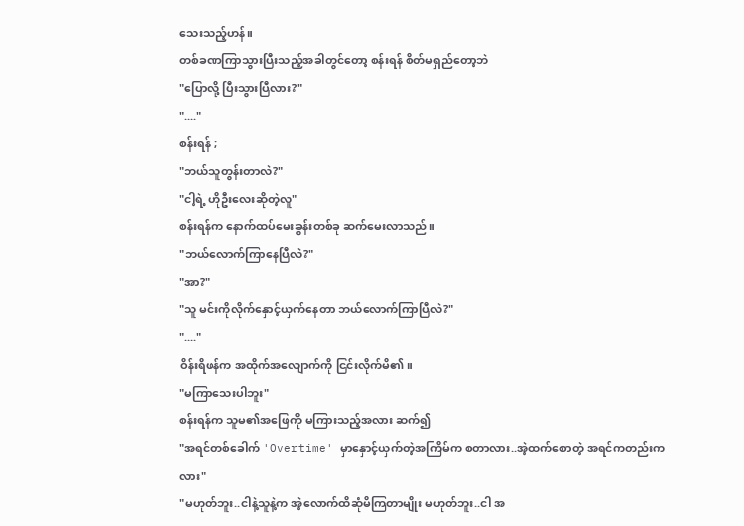သေးသည့်ဟန်။
တစ်ခဏကြာသွားပြီးသည့်အခါတွင်တော့ စန်းရန် စိတ်မရှည်တော့ဘဲ
"ပြောလို့ ပြီးသွားပြီလား?"
"...."
စန်းရန် ;
"ဘယ်သူတွန်းတာလဲ?"
"ငါ့ရဲ့ ဟိုဦးလေးဆိုတဲ့လူ"
စန်းရန်က နောက်ထပ်မေးခွန်းတစ်ခု ဆက်မေးလာသည်။
"ဘယ်လောက်ကြာနေပြီလဲ?"
"အာ?"
"သူ မင်းကိုလိုက်နှောင့်ယှက်နေတာ ဘယ်လောက်ကြာပြီလဲ?"
"...."
ဝိန်းရိဖန်က အထိုက်အလျောက်ကို ငြင်းလိုက်မိ၏။
"မကြာသေးပါဘူး"
စန်းရန်က သူမ၏အဖြေကို မကြားသည့်အလား ဆက်၍
"အရင်တစ်ခေါက် 'Overtime' မှာနှောင့်ယှက်တဲ့အကြိမ်က စတာလား..အဲ့ထက်စောတဲ့ အရင်ကတည်းကလား"
"မဟုတ်ဘူး..ငါနဲ့သူနဲ့က အဲ့လောက်ထိဆုံမိကြတာမျိုး မဟုတ်ဘူး..ငါ အ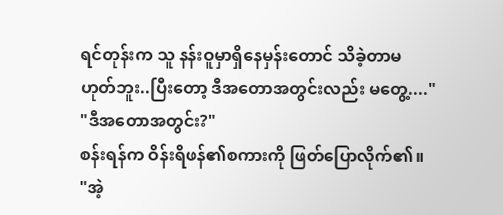ရင်တုန်းက သူ နန်းဝူမှာရှိနေမှန်းတောင် သိခဲ့တာမဟုတ်ဘူး..ပြီးတော့ ဒီအတောအတွင်းလည်း မတွေ့...."
"ဒီအတောအတွင်း?"
စန်းရန်က ဝိန်းရိဖန်၏စကားကို ဖြတ်ပြောလိုက်၏။
"အဲ့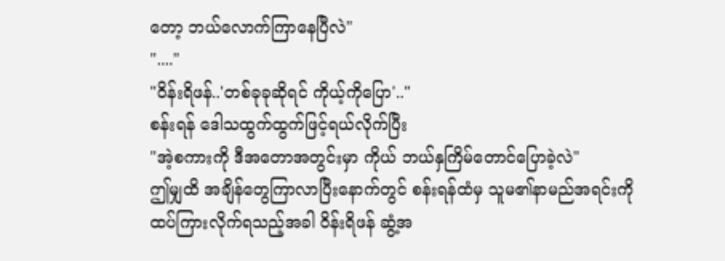တော့ ဘယ်လောက်ကြာနေပြီလဲ"
"...."
"ဝိန်းရိဖန်..'တစ်ခုခုဆိုရင် ကိုယ့်ကိုပြော'.."
စန်းရန် ဒေါသထွက်ထွက်ဖြင့်ရယ်လိုက်ပြီး
"အဲ့စကားကို ဒီအတောအတွင်းမှာ ကိုယ် ဘယ်နှကြိမ်တောင်ပြောခဲ့လဲ"
ဤမျှထိ အချိန်တွေကြာလာပြီးနောက်တွင် စန်းရန်ထံမှ သူမ၏နာမည်အရင်းကို ထပ်ကြားလိုက်ရသည့်အခါ ဝိန်းရိဖန် ဆွံ့အ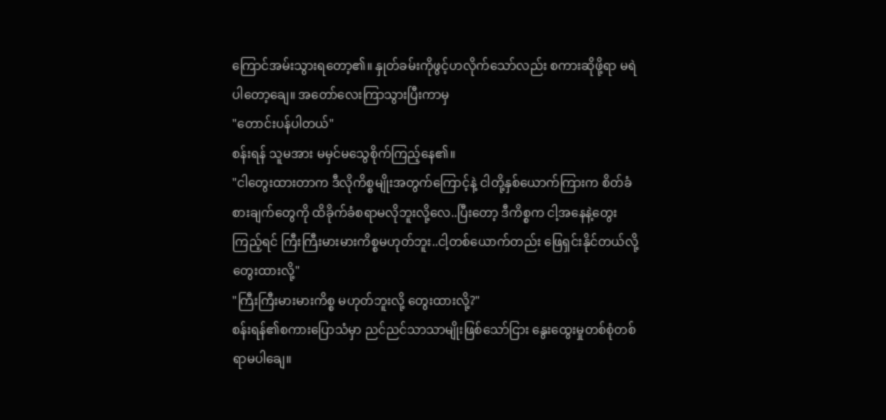ကြောင်အမ်းသွားရတော့၏။ နှုတ်ခမ်းကိုဖွင့်ဟလိုက်သော်လည်း စကားဆိုဖို့ရာ မရဲပါတော့ချေ။ အတော်လေးကြာသွားပြီးကာမှ
"တောင်းပန်ပါတယ်"
စန်းရန် သူမအား မမှင်မသွေစိုက်ကြည့်နေ၏။
"ငါတွေးထားတာက ဒီလိုကိစ္စမျိုးအတွက်ကြောင့်နဲ့ ငါတို့နှစ်ယောက်ကြားက စိတ်ခံစားချက်တွေကို ထိခိုက်ခံစရာမလိုဘူးလို့လေ..ပြီးတော့ ဒီကိစ္စက ငါ့အနေနဲ့တွေးကြည့်ရင် ကြီးကြီးမားမားကိစ္စမဟုတ်ဘူး..ငါ့တစ်ယောက်တည်း ဖြေရှင်းနိုင်တယ်လို့ တွေးထားလို့"
"ကြီးကြီးမားမားကိစ္စ မဟုတ်ဘူးလို့ တွေးထားလို့?"
စန်းရန်၏စကားပြောသံမှာ ညင်ညင်သာသာမျိုးဖြစ်သော်ငြား နွေးထွေးမှုတစ်စုံတစ်ရာမပါချေ။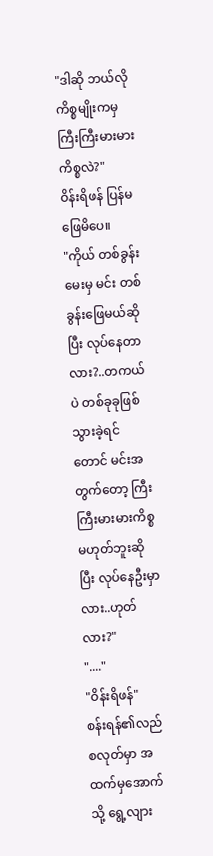"ဒါဆို ဘယ်လိုကိစ္စမျိုးကမှ ကြီးကြီးမားမားကိစ္စလဲ?"
ဝိန်းရိဖန် ပြန်မဖြေမိပေ။
"ကိုယ် တစ်ခွန်းမေးမှ မင်း တစ်ခွန်းဖြေမယ်ဆိုပြီး လုပ်နေတာလား?..တကယ်ပဲ တစ်ခုခုဖြစ်သွားခဲ့ရင်တောင် မင်းအတွက်တော့ ကြီးကြီးမားမားကိစ္စမဟုတ်ဘူးဆိုပြီး လုပ်နေဦးမှာလား..ဟုတ်လား?"
"...."
"ဝိန်းရိဖန်"
စန်းရန်၏လည်စလုတ်မှာ အထက်မှအောက်သို့ ရွေ့လျား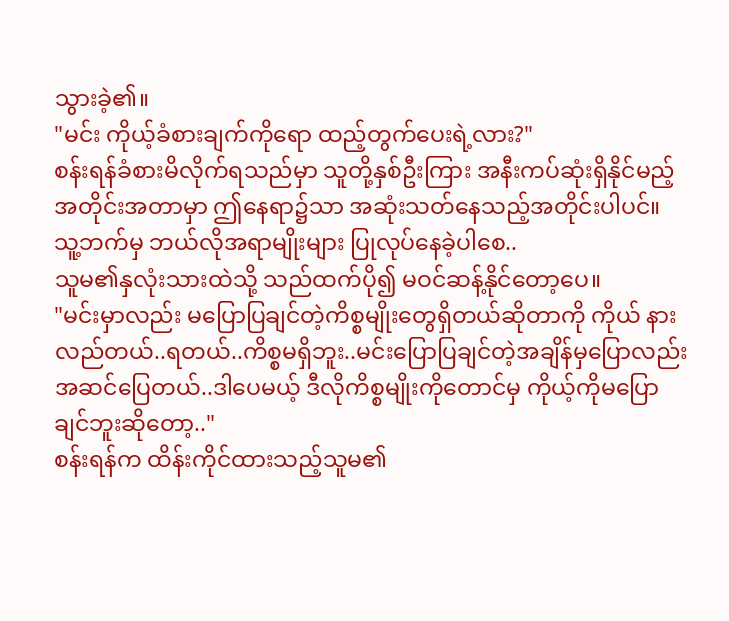သွားခဲ့၏။
"မင်း ကိုယ့်ခံစားချက်ကိုရော ထည့်တွက်ပေးရဲ့လား?"
စန်းရန်ခံစားမိလိုက်ရသည်မှာ သူတို့နှစ်ဦးကြား အနီးကပ်ဆုံးရှိနိုင်မည့်အတိုင်းအတာမှာ ဤနေရာ၌သာ အဆုံးသတ်နေသည့်အတိုင်းပါပင်။
သူ့ဘက်မှ ဘယ်လိုအရာမျိုးများ ပြုလုပ်နေခဲ့ပါစေ..
သူမ၏နှလုံးသားထဲသို့ သည်ထက်ပို၍ မဝင်ဆန့်နိုင်တော့ပေ။
"မင်းမှာလည်း မပြောပြချင်တဲ့ကိစ္စမျိုးတွေရှိတယ်ဆိုတာကို ကိုယ် နားလည်တယ်..ရတယ်..ကိစ္စမရှိဘူး..မင်းပြောပြချင်တဲ့အချိန်မှပြောလည်း အဆင်ပြေတယ်..ဒါပေမယ့် ဒီလိုကိစ္စမျိုးကိုတောင်မှ ကိုယ့်ကိုမပြောချင်ဘူးဆိုတော့.."
စန်းရန်က ထိန်းကိုင်ထားသည့်သူမ၏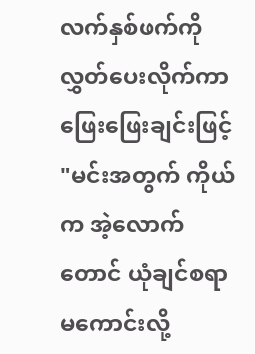လက်နှစ်ဖက်ကို လွှတ်ပေးလိုက်ကာ ဖြေးဖြေးချင်းဖြင့်
"မင်းအတွက် ကိုယ်က အဲ့လောက်တောင် ယုံချင်စရာမကောင်းလို့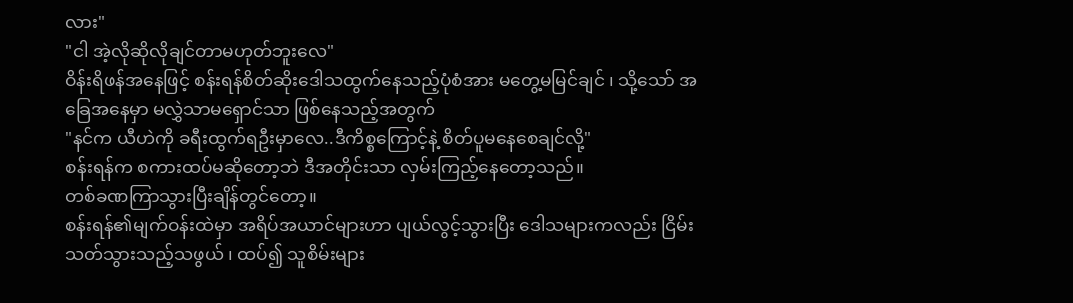လား"
"ငါ အဲ့လိုဆိုလိုချင်တာမဟုတ်ဘူးလေ"
ဝိန်းရိဖန်အနေဖြင့် စန်းရန်စိတ်ဆိုးဒေါသထွက်နေသည့်ပုံစံအား မတွေ့မမြင်ချင် ၊ သို့သော် အခြေအနေမှာ မလွှဲသာမရှောင်သာ ဖြစ်နေသည့်အတွက်
"နင်က ယီဟဲကို ခရီးထွက်ရဦးမှာလေ..ဒီကိစ္စကြောင့်နဲ့ စိတ်ပူမနေစေချင်လို့"
စန်းရန်က စကားထပ်မဆိုတော့ဘဲ ဒီအတိုင်းသာ လှမ်းကြည့်နေတော့သည်။
တစ်ခဏကြာသွားပြီးချိန်တွင်တော့။
စန်းရန်၏မျက်ဝန်းထဲမှာ အရိပ်အယာင်များဟာ ပျယ်လွင့်သွားပြီး ဒေါသများကလည်း ငြိမ်းသတ်သွားသည့်သဖွယ် ၊ ထပ်၍ သူစိမ်းများ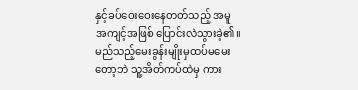နှင့်ခပ်ဝေးဝေးနေတတ်သည့် အမူအကျင့်အဖြစ် ပြောင်းလဲသွားခဲ့၏။
မည်သည့်မေးခွန်းမျိုးမှထပ်မမေးတော့ဘဲ သူ့အိတ်ကပ်ထဲမှ ကား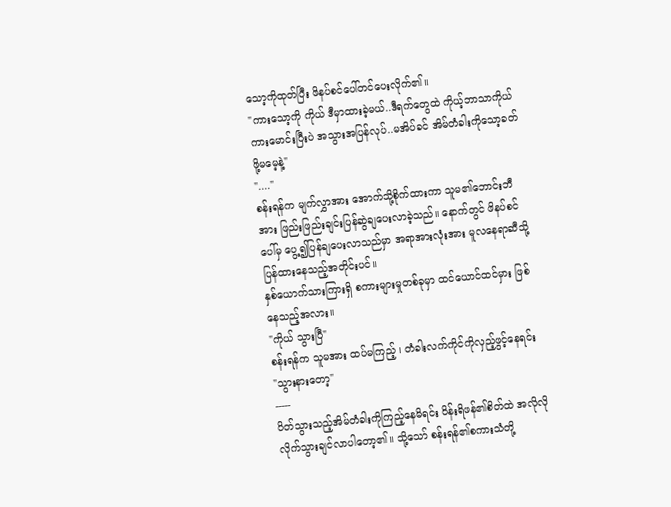သော့ကိုထုတ်ပြီး ဖိနပ်စင်ပေါ်တင်ပေးလိုက်၏။
"ကားသော့ကို ကိုယ် ဒီမှာထားခဲ့မယ်..ဒီရက်တွေထဲ ကိုယ့်ဘာသာကိုယ် ကားမောင်းပြီးပဲ အသွားအပြန်လုပ်..မအိပ်ခင် အိမ်တံခါးကိုသော့ခတ်ဖို့မမေ့နဲ့"
"...."
စန်းရန်က မျက်လွှာအား အောက်သို့စိုက်ထားကာ သူမ၏ဘောင်းဘီအား ဖြည်းဖြည်းချင်းပြန်ဆွဲချပေးလာခဲ့သည်။ နောက်တွင် ဖိနပ်စင်ပေါ်မှ ပွေ့၍ပြန်ချပေးလာသည်မှာ အရာအားလုံးအား မူလနေရာဆီသို့ ပြန်ထားနေသည့်အတိုင်းပင်။
နှစ်ယောက်သားကြားရှိ စကားများမှုတစ်ခုမှာ ထင်ယောင်ထင်မှား ဖြစ်နေသည့်အလား။
"ကိုယ် သွားပြီ"
စန်းရန်က သူမအား ထပ်မကြည့် ၊ တံခါးလက်ကိုင်ကိုလှည့်ဖွင့်နေရင်း
"သွားနားတော့"
-----
ပိတ်သွားသည့်အိမ်တံခါးကိုကြည့်နေမိရင်း ဝိန်းရိဖန်၏စိတ်ထဲ အလိုလို လိုက်သွားချင်လာပါတော့၏။ သို့သော် စန်းရန်၏စကားသံတို့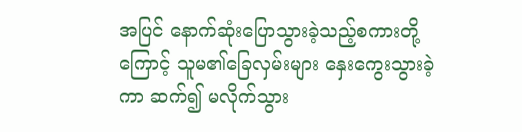အပြင် နောက်ဆုံးပြောသွားခဲ့သည့်စကားတို့ကြောင့် သူမ၏ခြေလှမ်းများ နှေးကွေးသွားခဲ့ကာ ဆက်၍ မလိုက်သွား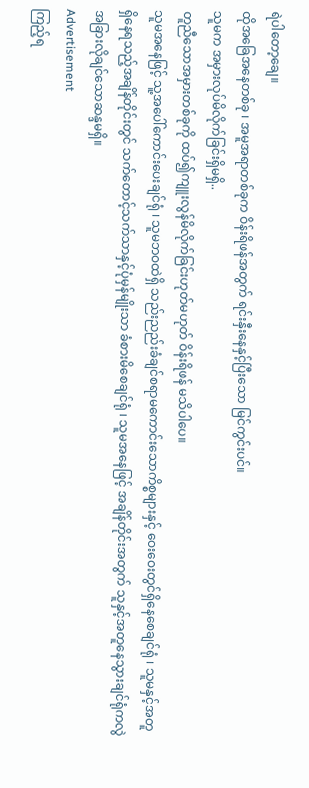ရဲပါတော့ချေ။
ထိုအခြေအနေတစ်ခု ၊ အမူအရာတစ်ခုက ဝိန်းရိဖန်အတွက် ရင်းနှီးနေနှင့်ပြီးသော မြင်ကွင်းပင်။
သူမက အမှားလုပ်မိလိုက်ခြင်းရှိမရှိ..
တူညီသောအမှားတစ်ခုကို ထပ်၍ကျူးလွန်မိလိုက်ခြင်းဟုတ်မဟုတ် ဝိန်းရိဖန် မသိပါပေ။
သူမအနေဖြင့် သူ့အပေါ်ကောင်းပေးချင်ရုံ ၊ သူမဘဝထဲရှိ သည်းညည်းခံချင်စရာမကောင်းသောကိစ္စများနှင့် ဝေးဝေးတွင်ရှိနေစေချင်ရုံ ၊ သူမနှင့်အတူရှိနေရသည့်အချိန်တိုင်းတွင် သက်တောင့်သက်သာနှင့်ပုံမှန်မျိုးသာ ခံစားမိစေချင်ရုံ ၊ သူမအနေဖြင့် အချိန်တိုင်းအတွက် သူနှင့်အတူနေသွားချင်ရုံကလွဲ အခြားလိုချင်သောဆန္ဒမရှိ။
Advertisement
ကြည့်ရ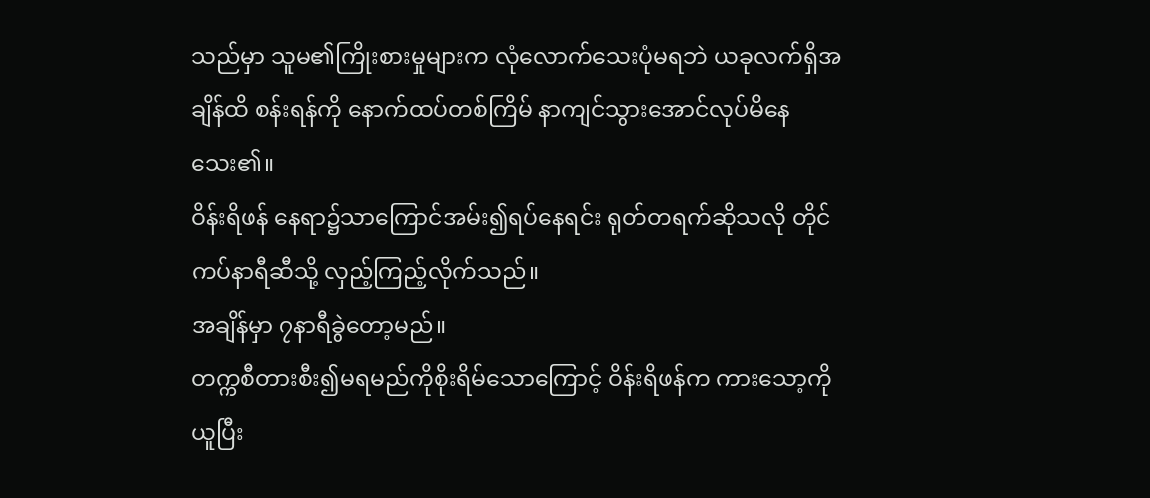သည်မှာ သူမ၏ကြိုးစားမှုများက လုံလောက်သေးပုံမရဘဲ ယခုလက်ရှိအချိန်ထိ စန်းရန်ကို နောက်ထပ်တစ်ကြိမ် နာကျင်သွားအောင်လုပ်မိနေသေး၏။
ဝိန်းရိဖန် နေရာ၌သာကြောင်အမ်း၍ရပ်နေရင်း ရုတ်တရက်ဆိုသလို တိုင်ကပ်နာရီဆီသို့ လှည့်ကြည့်လိုက်သည်။
အချိန်မှာ ၇နာရီခွဲတော့မည်။
တက္ကစီတားစီး၍မရမည်ကိုစိုးရိမ်သောကြောင့် ဝိန်းရိဖန်က ကားသော့ကိုယူပြီး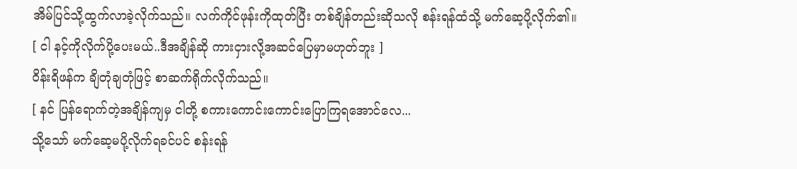အိမ်ပြင်သို့ထွက်လာခဲ့လိုက်သည်။ လက်ကိုင်ဖုန်းကိုထုတ်ပြီး တစ်ချိန်တည်းဆိုသလို စန်းရန်ထံသို့ မက်ဆေ့ပို့လိုက်၏။
[ ငါ နင့်ကိုလိုက်ပို့ပေးမယ်..ဒီအချိန်ဆို ကားငှားလို့အဆင်ပြေမှာမဟုတ်ဘူး ]
ဝိန်းရိဖန်က ချိတုံချတုံဖြင့် စာဆက်ရိုက်လိုက်သည်။
[ နင် ပြန်ရောက်တဲ့အချိန်ကျမှ ငါတို့ စကားကောင်းကောင်းပြောကြရအောင်လေ...
သို့သော် မက်ဆေ့မပို့လိုက်ရခင်ပင် စန်းရန်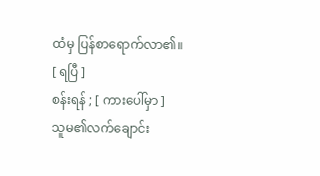ထံမှ ပြန်စာရောက်လာ၏။
[ ရပြီ ]
စန်းရန် ; [ ကားပေါ်မှာ ]
သူမ၏လက်ချောင်း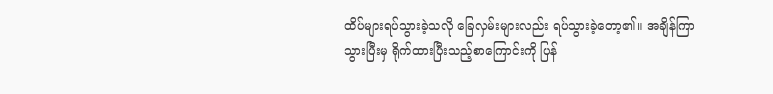ထိပ်များရပ်သွားခဲ့သလို ခြေလှမ်းများလည်း ရပ်သွားခဲ့တော့၏။ အချိန်ကြာသွားပြီးမှ ရိုက်ထားပြီးသည့်စာကြောင်းကို ပြန်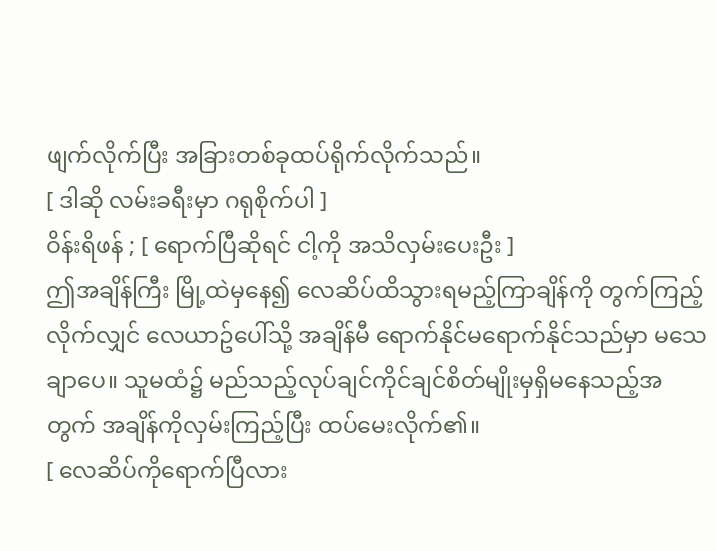ဖျက်လိုက်ပြီး အခြားတစ်ခုထပ်ရိုက်လိုက်သည်။
[ ဒါဆို လမ်းခရီးမှာ ဂရုစိုက်ပါ ]
ဝိန်းရိဖန် ; [ ရောက်ပြီဆိုရင် ငါ့ကို အသိလှမ်းပေးဦး ]
ဤအချိန်ကြီး မြို့ထဲမှနေ၍ လေဆိပ်ထိသွားရမည့်ကြာချိန်ကို တွက်ကြည့်လိုက်လျှင် လေယာဥ်ပေါ်သို့ အချိန်မီ ရောက်နိုင်မရောက်နိုင်သည်မှာ မသေချာပေ။ သူမထံ၌ မည်သည့်လုပ်ချင်ကိုင်ချင်စိတ်မျိုးမှရှိမနေသည့်အတွက် အချိန်ကိုလှမ်းကြည့်ပြီး ထပ်မေးလိုက်၏။
[ လေဆိပ်ကိုရောက်ပြီလား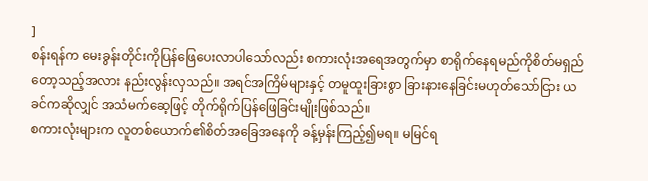]
စန်းရန်က မေးခွန်းတိုင်းကိုပြန်ဖြေပေးလာပါသော်လည်း စကားလုံးအရေအတွက်မှာ စာရိုက်နေရမည်ကိုစိတ်မရှည်တော့သည့်အလား နည်းလွန်းလှသည်။ အရင်အကြိမ်များနှင့် တမူထူးခြားစွာ ခြားနားနေခြင်းမဟုတ်သော်ငြား ယခင်ကဆိုလျှင် အသံမက်ဆေ့ဖြင့် တိုက်ရိုက်ပြန်ဖြေခြင်းမျိုးဖြစ်သည်။
စကားလုံးများက လူတစ်ယောက်၏စိတ်အခြေအနေကို ခန့်မှန်းကြည့်၍မရ။ မမြင်ရ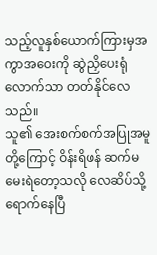သည့်လူနှစ်ယောက်ကြားမှအကွာအဝေးကို ဆွဲညှိပေးရုံလောက်သာ တတ်နိုင်လေသည်။
သူ၏ အေးစက်စက်အပြုအမူတို့ကြောင့် ဝိန်းရိဖန် ဆက်မမေးရဲတော့သလို လေဆိပ်သို့ရောက်နေပြီ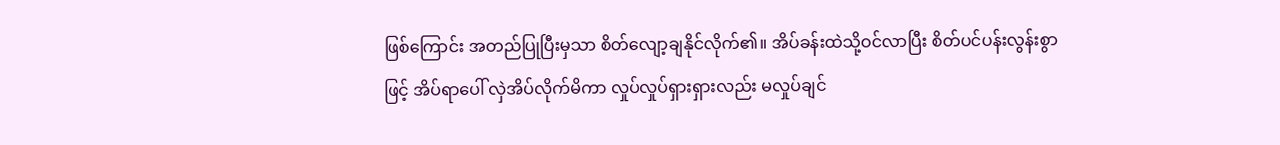ဖြစ်ကြောင်း အတည်ပြုပြီးမှသာ စိတ်လျော့ချနိုင်လိုက်၏။ အိပ်ခန်းထဲသို့ဝင်လာပြီး စိတ်ပင်ပန်းလွန်းစွာဖြင့် အိပ်ရာပေါ် လှဲအိပ်လိုက်မိကာ လှုပ်လှုပ်ရှားရှားလည်း မလှုပ်ချင်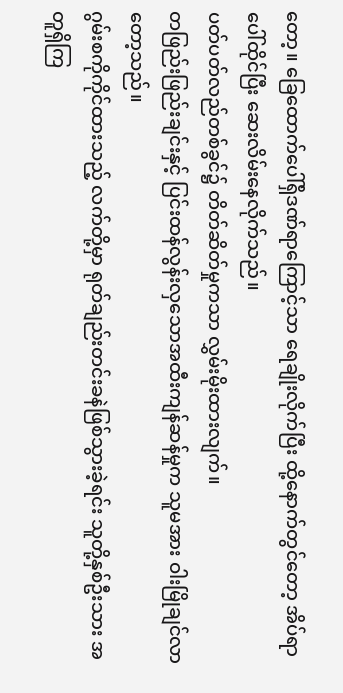တော့။ ခြေထောက်ပေါ်ရှိဒဏ်ရာကြောင့်သာ ရေချိုးလိုက်ပြီး ထို့နောက်တွင်တော့ အိပ်ရာပေါ်ထိုင်ပြီး ဆေးလိမ်းနေလိုက်သည်။
ပတ်ပတ်လည်တစ်ခွင်၌ တိတ်ဆိတ်မှုကသာ လွှမ်းမိုးထားလျက်။
တဖြည်းဖြည်းချင်းနှင့် ပြင်းထန်လွန်းလှသောအထီးကျန်ဆန်မှုက သူမအား ဝါးမြိုချင်လာတော့သည်။
ဂွမ်းစကိုကိုင်ထားသည့် လက်တို့မှာ ရုတ်ချည်းတင်းခနဲဖြစ်သွားခဲ့ရင်း သူတို့နှစ်ဦးသား အတူရှိကြ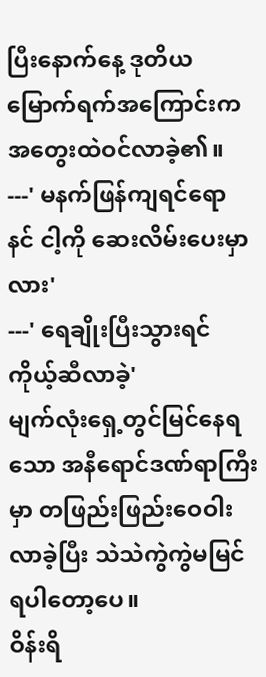ပြီးနောက်နေ့ ဒုတိယမြောက်ရက်အကြောင်းက အတွေးထဲဝင်လာခဲ့၏။
---' မနက်ဖြန်ကျရင်ရော နင် ငါ့ကို ဆေးလိမ်းပေးမှာလား'
---' ရေချိုးပြီးသွားရင် ကိုယ့်ဆီလာခဲ့'
မျက်လုံးရှေ့တွင်မြင်နေရသော အနီရောင်ဒဏ်ရာကြီးမှာ တဖြည်းဖြည်းဝေဝါးလာခဲ့ပြီး သဲသဲကွဲကွဲမမြင်ရပါတော့ပေ။
ဝိန်းရိ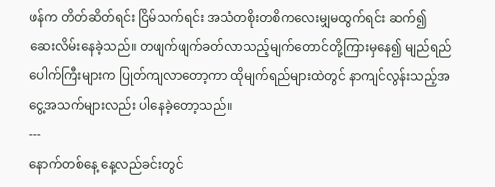ဖန်က တိတ်ဆိတ်ရင်း ငြိမ်သက်ရင်း အသံတစိုးတစိကလေးမျှမထွက်ရင်း ဆက်၍ ဆေးလိမ်းနေခဲ့သည်။ တဖျက်ဖျက်ခတ်လာသည့်မျက်တောင်တို့ကြားမှနေ၍ မျည်ရည်ပေါက်ကြီးများက ပြုတ်ကျလာတော့ကာ ထိုမျက်ရည်များထဲတွင် နာကျင်လွန်းသည့်အငွေ့အသက်များလည်း ပါနေခဲ့တော့သည်။
---
နောက်တစ်နေ့ နေ့လည်ခင်းတွင်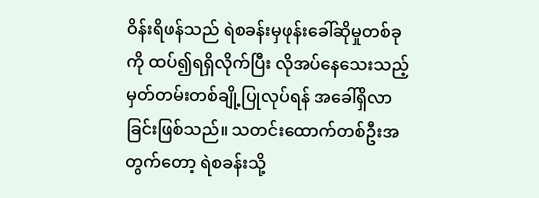ဝိန်းရိဖန်သည် ရဲစခန်းမှဖုန်းခေါ်ဆိုမှုတစ်ခုကို ထပ်၍ရရှိလိုက်ပြီး လိုအပ်နေသေးသည့်မှတ်တမ်းတစ်ချို့ပြုလုပ်ရန် အခေါ်ရှိလာခြင်းဖြစ်သည်။ သတင်းထောက်တစ်ဦးအတွက်တော့ ရဲစခန်းသို့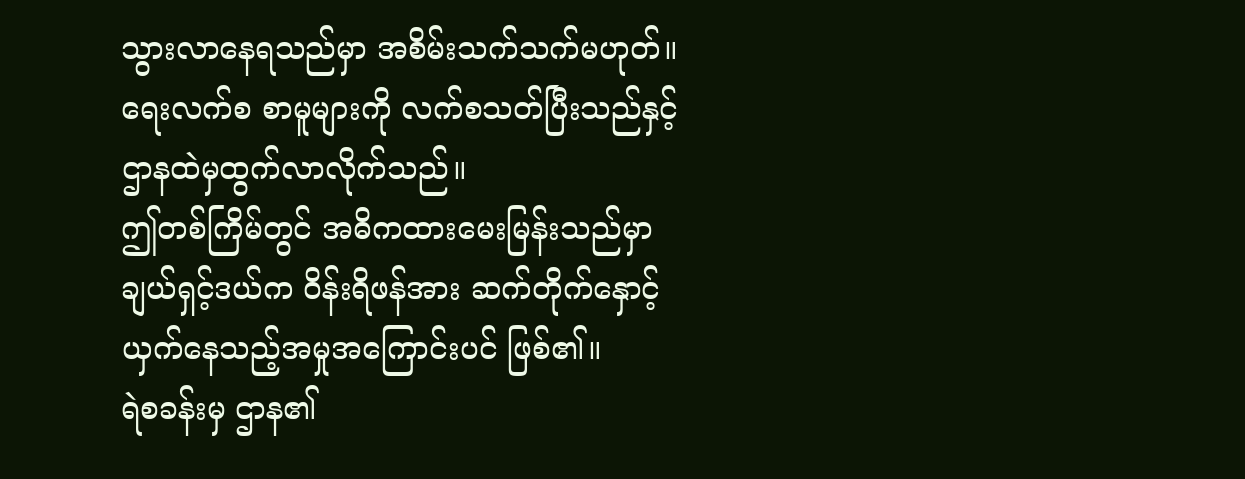သွားလာနေရသည်မှာ အစိမ်းသက်သက်မဟုတ်။ ရေးလက်စ စာမူများကို လက်စသတ်ပြီးသည်နှင့် ဌာနထဲမှထွက်လာလိုက်သည်။
ဤတစ်ကြိမ်တွင် အဓိကထားမေးမြန်းသည်မှာ ချယ်ရှင့်ဒယ်က ဝိန်းရိဖန်အား ဆက်တိုက်နှောင့်ယှက်နေသည့်အမှုအကြောင်းပင် ဖြစ်၏။
ရဲစခန်းမှ ဌာန၏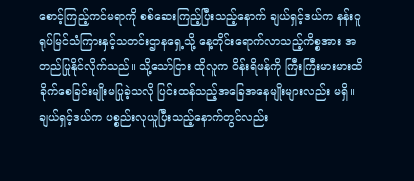စောင့်ကြည့်ကင်မရာကို စစ်ဆေးကြည့်ပြီးသည့်နောက် ချယ်ရှင့်ဒယ်က နန်းဝူရုပ်မြင်သံကြားနှင့်သတင်းဌာနရှေ့သို့ နေ့တိုင်းရောက်လာသည့်ကိစ္စအား အတည်ပြုနိုင်လိုက်သည်။ သို့သော်ငြား ထိုလူက ဝိန်းရိဖန်ကို ကြီးကြီးမားမားထိခိုက်စေခြင်းမျိုးမပြုခဲ့သလို ပြင်းထန်သည့်အခြေအနေမျိုးများလည်း မရှိ။ ချယ်ရှင့်ဒယ်က ပစ္စည်းလုယူပြီးသည့်နောက်တွင်လည်း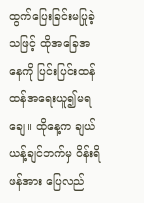ထွက်ပြေးခြင်းမပြုခဲ့သဖြင့် ထိုအခြေအနေကို ပြင်းပြင်းထန်ထန်အရေးယူ၍မရချေ။ ထိုနေ့က ချယ်ယန့်ချင်ဘက်မှ ဝိန်းရိဖန်အား ပြေလည်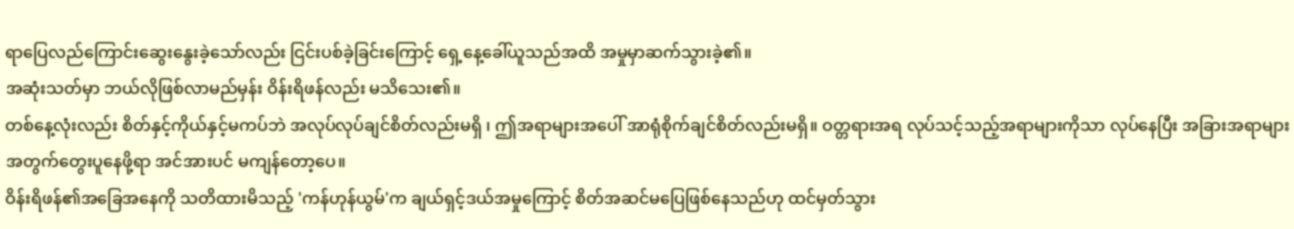ရာပြေလည်ကြောင်းဆွေးနွေးခဲ့သော်လည်း ငြင်းပစ်ခဲ့ခြင်းကြောင့် ရှေ့နေ့ခေါ်ယူသည်အထိ အမှုမှာဆက်သွားခဲ့၏။
အဆုံးသတ်မှာ ဘယ်လိုဖြစ်လာမည်မှန်း ဝိန်းရိဖန်လည်း မသိသေး၏။
တစ်နေ့လုံးလည်း စိတ်နှင့်ကိုယ်နှင့်မကပ်ဘဲ အလုပ်လုပ်ချင်စိတ်လည်းမရှိ ၊ ဤအရာများအပေါ် အာရုံစိုက်ချင်စိတ်လည်းမရှိ။ ဝတ္တရားအရ လုပ်သင့်သည့်အရာများကိုသာ လုပ်နေပြီး အခြားအရာများအတွက်တွေးပူနေဖို့ရာ အင်အားပင် မကျန်တော့ပေ။
ဝိန်းရိဖန်၏အခြေအနေကို သတိထားမိသည့် 'ကန်ဟုန်ယွမ်'က ချယ်ရှင့်ဒယ်အမှုကြောင့် စိတ်အဆင်မပြေဖြစ်နေသည်ဟု ထင်မှတ်သွား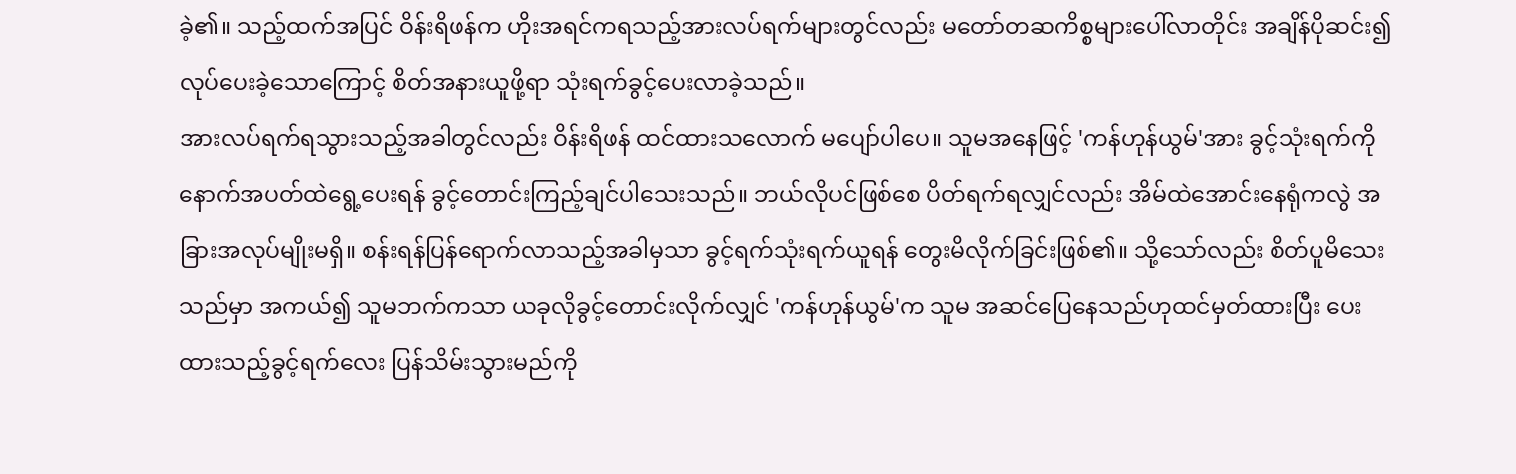ခဲ့၏။ သည့်ထက်အပြင် ဝိန်းရိဖန်က ဟိုးအရင်ကရသည့်အားလပ်ရက်များတွင်လည်း မတော်တဆကိစ္စများပေါ်လာတိုင်း အချိန်ပိုဆင်း၍လုပ်ပေးခဲ့သောကြောင့် စိတ်အနားယူဖို့ရာ သုံးရက်ခွင့်ပေးလာခဲ့သည်။
အားလပ်ရက်ရသွားသည့်အခါတွင်လည်း ဝိန်းရိဖန် ထင်ထားသလောက် မပျော်ပါပေ။ သူမအနေဖြင့် 'ကန်ဟုန်ယွမ်'အား ခွင့်သုံးရက်ကို နောက်အပတ်ထဲရွေ့ပေးရန် ခွင့်တောင်းကြည့်ချင်ပါသေးသည်။ ဘယ်လိုပင်ဖြစ်စေ ပိတ်ရက်ရလျှင်လည်း အိမ်ထဲအောင်းနေရုံကလွဲ အခြားအလုပ်မျိုးမရှိ။ စန်းရန်ပြန်ရောက်လာသည့်အခါမှသာ ခွင့်ရက်သုံးရက်ယူရန် တွေးမိလိုက်ခြင်းဖြစ်၏။ သို့သော်လည်း စိတ်ပူမိသေးသည်မှာ အကယ်၍ သူမဘက်ကသာ ယခုလိုခွင့်တောင်းလိုက်လျှင် 'ကန်ဟုန်ယွမ်'က သူမ အဆင်ပြေနေသည်ဟုထင်မှတ်ထားပြီး ပေးထားသည့်ခွင့်ရက်လေး ပြန်သိမ်းသွားမည်ကို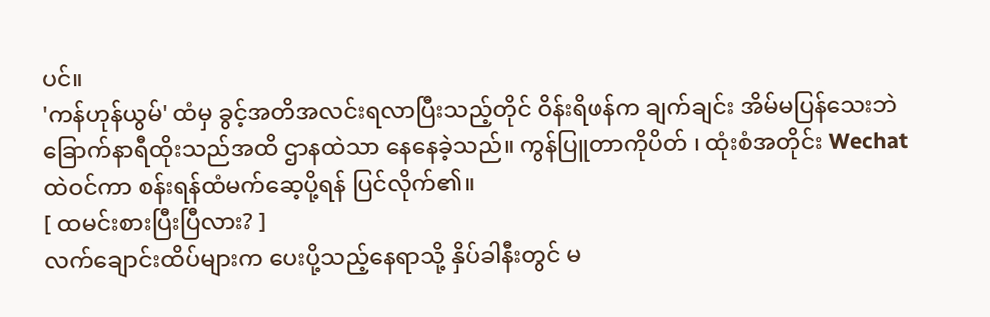ပင်။
'ကန်ဟုန်ယွမ်' ထံမှ ခွင့်အတိအလင်းရလာပြီးသည့်တိုင် ဝိန်းရိဖန်က ချက်ချင်း အိမ်မပြန်သေးဘဲ ခြောက်နာရီထိုးသည်အထိ ဌာနထဲသာ နေနေခဲ့သည်။ ကွန်ပြူတာကိုပိတ် ၊ ထုံးစံအတိုင်း Wechat ထဲဝင်ကာ စန်းရန်ထံမက်ဆေ့ပို့ရန် ပြင်လိုက်၏။
[ ထမင်းစားပြီးပြီလား? ]
လက်ချောင်းထိပ်များက ပေးပို့သည့်နေရာသို့ နှိပ်ခါနီးတွင် မ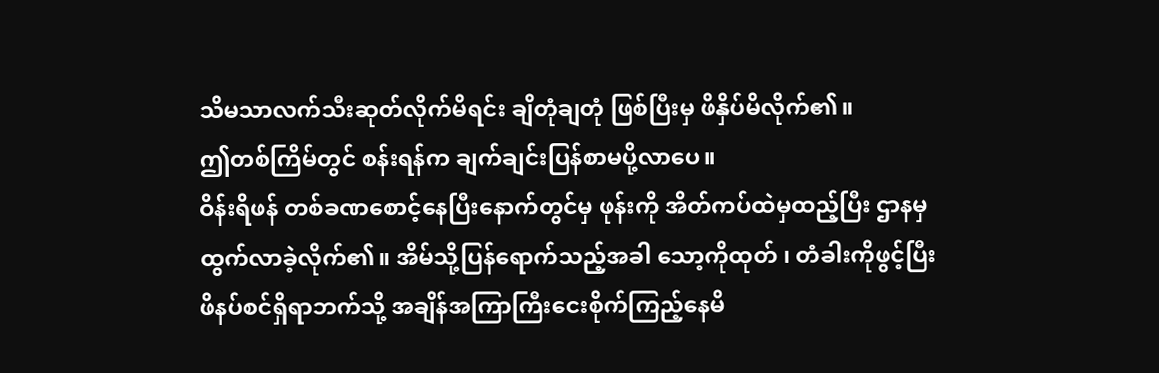သိမသာလက်သီးဆုတ်လိုက်မိရင်း ချိတုံချတုံ ဖြစ်ပြီးမှ ဖိနှိပ်မိလိုက်၏။
ဤတစ်ကြိမ်တွင် စန်းရန်က ချက်ချင်းပြန်စာမပို့လာပေ။
ဝိန်းရိဖန် တစ်ခဏစောင့်နေပြီးနောက်တွင်မှ ဖုန်းကို အိတ်ကပ်ထဲမှထည့်ပြီး ဌာနမှထွက်လာခဲ့လိုက်၏။ အိမ်သို့ပြန်ရောက်သည့်အခါ သော့ကိုထုတ် ၊ တံခါးကိုဖွင့်ပြီး ဖိနပ်စင်ရှိရာဘက်သို့ အချိန်အကြာကြီးငေးစိုက်ကြည့်နေမိ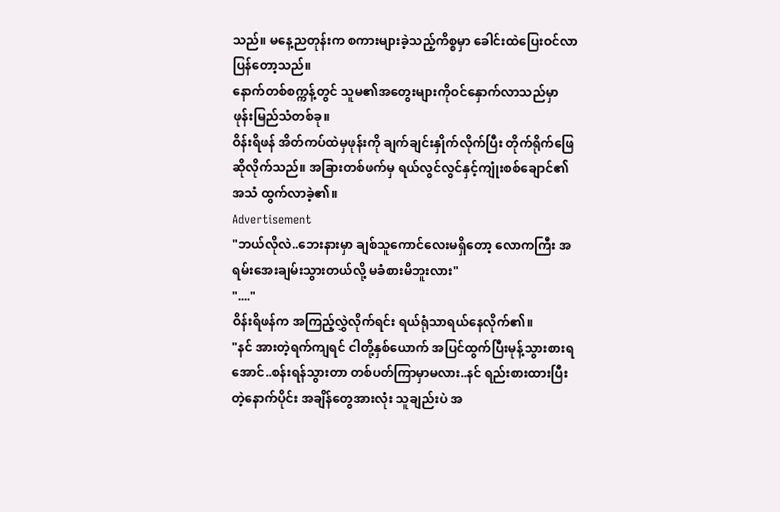သည်။ မနေ့ညတုန်းက စကားများခဲ့သည့်ကိစ္စမှာ ခေါင်းထဲပြေးဝင်လာပြန်တော့သည်။
နောက်တစ်စက္ကန့်တွင် သူမ၏အတွေးများကိုဝင်နှောက်လာသည်မှာ ဖုန်းမြည်သံတစ်ခု။
ဝိန်းရိဖန် အိတ်ကပ်ထဲမှဖုန်းကို ချက်ချင်းနှိုက်လိုက်ပြီး တိုက်ရိုက်ဖြေဆိုလိုက်သည်။ အခြားတစ်ဖက်မှ ရယ်လွင်လွင်နှင့်ကျုံးစစ်ချောင်၏အသံ ထွက်လာခဲ့၏။
Advertisement
"ဘယ်လိုလဲ..ဘေးနားမှာ ချစ်သူကောင်လေးမရှိတော့ လောကကြီး အရမ်းအေးချမ်းသွားတယ်လို့ မခံစားမိဘူးလား"
"...."
ဝိန်းရိဖန်က အကြည့်လွှဲလိုက်ရင်း ရယ်ရုံသာရယ်နေလိုက်၏။
"နင် အားတဲ့ရက်ကျရင် ငါတို့နှစ်ယောက် အပြင်ထွက်ပြီးမုန့်သွားစားရအောင်..စန်းရန်သွားတာ တစ်ပတ်ကြာမှာမလား..နင် ရည်းစားထားပြီးတဲ့နောက်ပိုင်း အချိန်တွေအားလုံး သူချည်းပဲ အ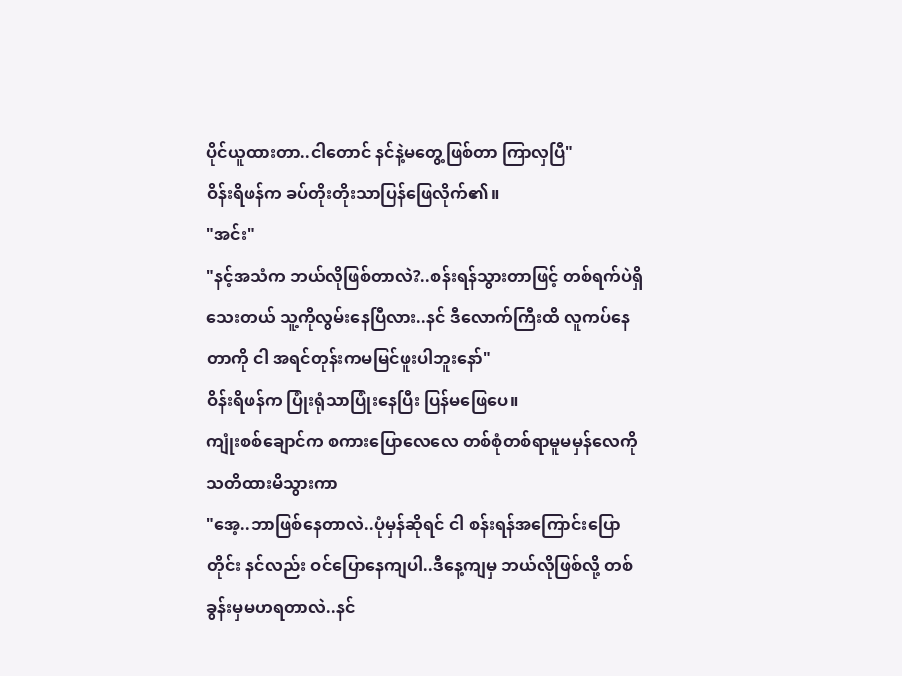ပိုင်ယူထားတာ..ငါတောင် နင်နဲ့မတွေ့ဖြစ်တာ ကြာလှပြီ"
ဝိန်းရိဖန်က ခပ်တိုးတိုးသာပြန်ဖြေလိုက်၏။
"အင်း"
"နင့်အသံက ဘယ်လိုဖြစ်တာလဲ?..စန်းရန်သွားတာဖြင့် တစ်ရက်ပဲရှိသေးတယ် သူ့ကိုလွမ်းနေပြီလား..နင် ဒီလောက်ကြီးထိ လူကပ်နေတာကို ငါ အရင်တုန်းကမမြင်ဖူးပါဘူးနော်"
ဝိန်းရိဖန်က ပြုံးရုံသာပြုံးနေပြီး ပြန်မဖြေပေ။
ကျုံးစစ်ချောင်က စကားပြောလေလေ တစ်စုံတစ်ရာမူမမှန်လေကို သတိထားမိသွားကာ
"အေ့..ဘာဖြစ်နေတာလဲ..ပုံမှန်ဆိုရင် ငါ စန်းရန်အကြောင်းပြောတိုင်း နင်လည်း ဝင်ပြောနေကျပါ..ဒီနေ့ကျမှ ဘယ်လိုဖြစ်လို့ တစ်ခွန်းမှမဟရတာလဲ..နင်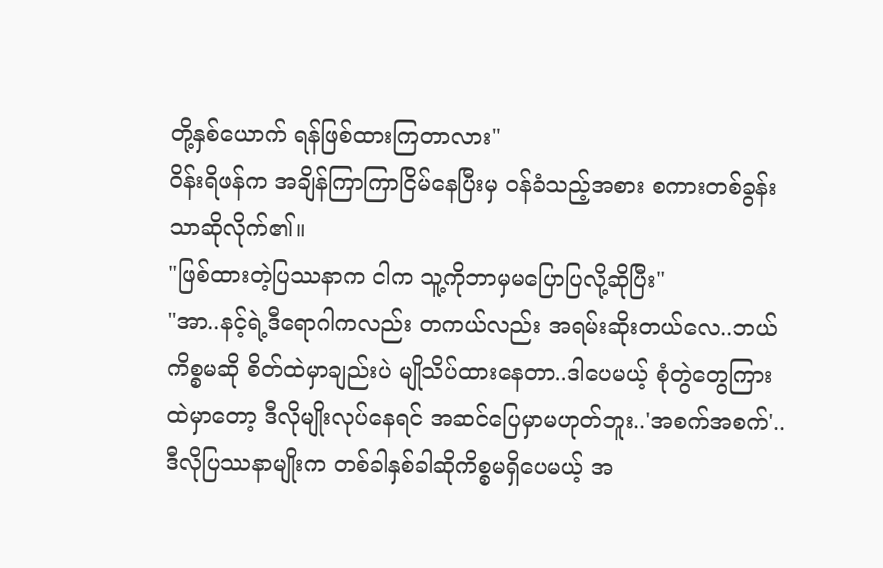တို့နှစ်ယောက် ရန်ဖြစ်ထားကြတာလား"
ဝိန်းရိဖန်က အချိန်ကြာကြာငြိမ်နေပြီးမှ ဝန်ခံသည့်အစား စကားတစ်ခွန်းသာဆိုလိုက်၏။
"ဖြစ်ထားတဲ့ပြဿနာက ငါက သူ့ကိုဘာမှမပြောပြလို့ဆိုပြီး"
"အာ..နင့်ရဲ့ဒီရောဂါကလည်း တကယ်လည်း အရမ်းဆိုးတယ်လေ..ဘယ်ကိစ္စမဆို စိတ်ထဲမှာချည်းပဲ မျိုသိပ်ထားနေတာ..ဒါပေမယ့် စုံတွဲတွေကြားထဲမှာတော့ ဒီလိုမျိုးလုပ်နေရင် အဆင်ပြေမှာမဟုတ်ဘူး..'အစက်အစက်'..ဒီလိုပြဿနာမျိုးက တစ်ခါနှစ်ခါဆိုကိစ္စမရှိပေမယ့် အ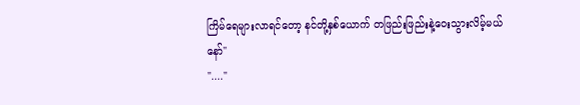ကြိမ်ရေများလာရင်တော့ နင်တို့နှစ်ယောက် တဖြည်းဖြည်းနဲ့ဝေးသွားလိမ့်မယ်နော်"
"...."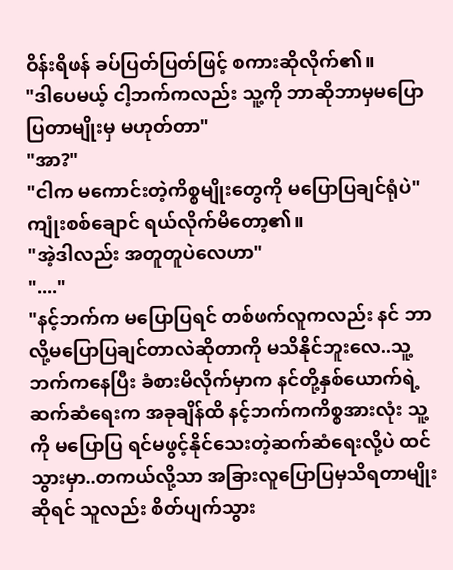ဝိန်းရိဖန် ခပ်ပြတ်ပြတ်ဖြင့် စကားဆိုလိုက်၏။
"ဒါပေမယ့် ငါ့ဘက်ကလည်း သူ့ကို ဘာဆိုဘာမှမပြောပြတာမျိုးမှ မဟုတ်တာ"
"အာ?"
"ငါက မကောင်းတဲ့ကိစ္စမျိုးတွေကို မပြောပြချင်ရုံပဲ"
ကျုံးစစ်ချောင် ရယ်လိုက်မိတော့၏။
"အဲ့ဒါလည်း အတူတူပဲလေဟာ"
"...."
"နင့်ဘက်က မပြောပြရင် တစ်ဖက်လူကလည်း နင် ဘာလို့မပြောပြချင်တာလဲဆိုတာကို မသိနိုင်ဘူးလေ..သူ့ဘက်ကနေပြီး ခံစားမိလိုက်မှာက နင်တို့နှစ်ယောက်ရဲ့ဆက်ဆံရေးက အခုချိန်ထိ နင့်ဘက်ကကိစ္စအားလုံး သူ့ကို မပြောပြ ရင်မဖွင့်နိုင်သေးတဲ့ဆက်ဆံရေးလို့ပဲ ထင်သွားမှာ..တကယ်လို့သာ အခြားလူပြောပြမှသိရတာမျိုးဆိုရင် သူလည်း စိတ်ပျက်သွား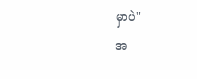မှာပဲ"
အ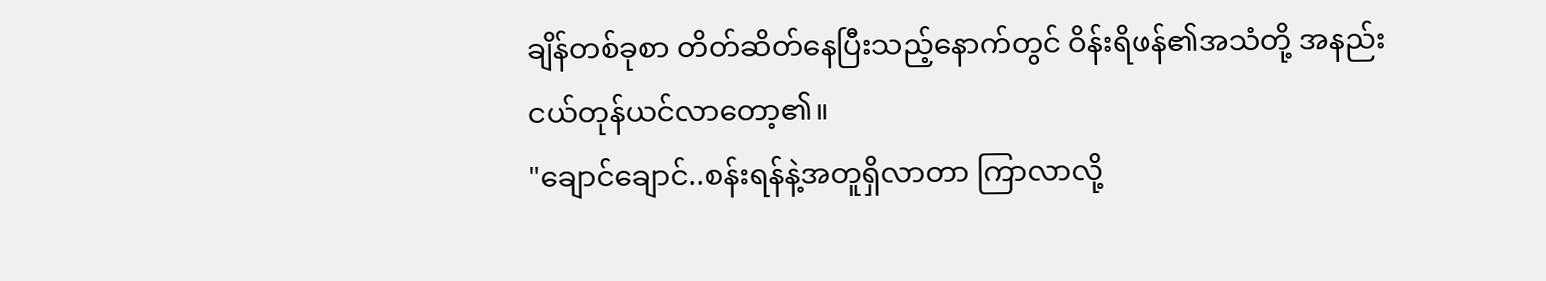ချိန်တစ်ခုစာ တိတ်ဆိတ်နေပြီးသည့်နောက်တွင် ဝိန်းရိဖန်၏အသံတို့ အနည်းငယ်တုန်ယင်လာတော့၏။
"ချောင်ချောင်..စန်းရန်နဲ့အတူရှိလာတာ ကြာလာလို့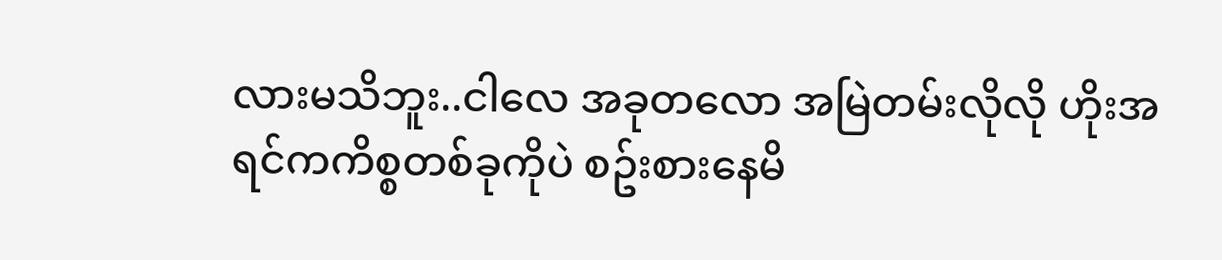လားမသိဘူး..ငါလေ အခုတလော အမြဲတမ်းလိုလို ဟိုးအရင်ကကိစ္စတစ်ခုကိုပဲ စဥ်းစားနေမိ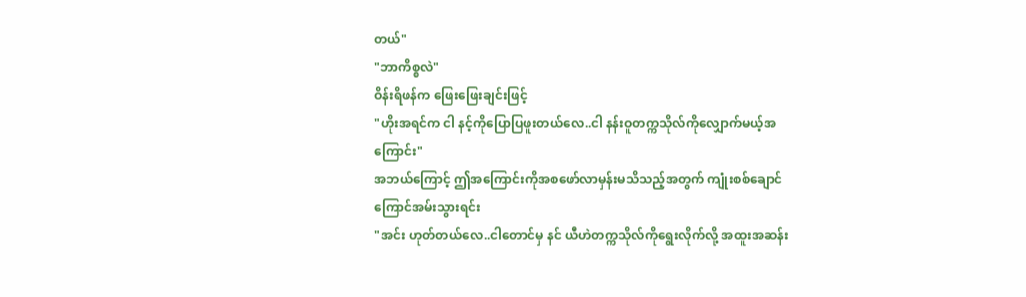တယ်"
"ဘာကိစ္စလဲ"
ဝိန်းရိဖန်က ဖြေးဖြေးချင်းဖြင့်
"ဟိုးအရင်က ငါ နင့်ကိုပြောပြဖူးတယ်လေ..ငါ နန်းဝူတက္ကသိုလ်ကိုလျှောက်မယ့်အကြောင်း"
အဘယ်ကြောင့် ဤအကြောင်းကိုအစဖော်လာမှန်းမသိသည့်အတွက် ကျုံးစစ်ချောင် ကြောင်အမ်းသွားရင်း
"အင်း ဟုတ်တယ်လေ..ငါတောင်မှ နင် ယီဟဲတက္ကသိုလ်ကိုရွေးလိုက်လို့ အထူးအဆန်း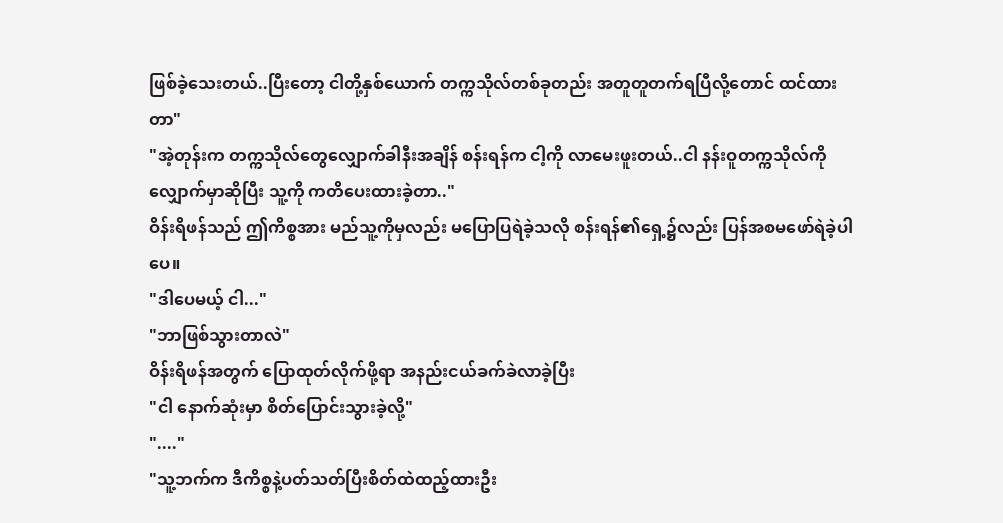ဖြစ်ခဲ့သေးတယ်..ပြီးတော့ ငါတို့နှစ်ယောက် တက္ကသိုလ်တစ်ခုတည်း အတူတူတက်ရပြီလို့တောင် ထင်ထားတာ"
"အဲ့တုန်းက တက္ကသိုလ်တွေလျှောက်ခါနီးအချိန် စန်းရန်က ငါ့ကို လာမေးဖူးတယ်..ငါ နန်းဝူတက္ကသိုလ်ကိုလျှောက်မှာဆိုပြီး သူ့ကို ကတိပေးထားခဲ့တာ.."
ဝိန်းရိဖန်သည် ဤကိစ္စအား မည်သူ့ကိုမှလည်း မပြောပြရဲခဲ့သလို စန်းရန်၏ရှေ့၌လည်း ပြန်အစမဖော်ရဲခဲ့ပါပေ။
"ဒါပေမယ့် ငါ..."
"ဘာဖြစ်သွားတာလဲ"
ဝိန်းရိဖန်အတွက် ပြောထုတ်လိုက်ဖို့ရာ အနည်းငယ်ခက်ခဲလာခဲ့ပြီး
"ငါ နောက်ဆုံးမှာ စိတ်ပြောင်းသွားခဲ့လို့"
"...."
"သူ့ဘက်က ဒီကိစ္စနဲ့ပတ်သတ်ပြီးစိတ်ထဲထည့်ထားဦး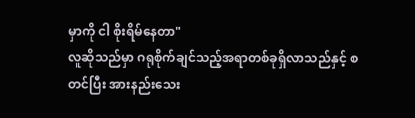မှာကို ငါ စိုးရိမ်နေတာ"
လူဆိုသည်မှာ ဂရုစိုက်ချင်သည့်အရာတစ်ခုရှိလာသည်နှင့် စတင်ပြီး အားနည်းသေး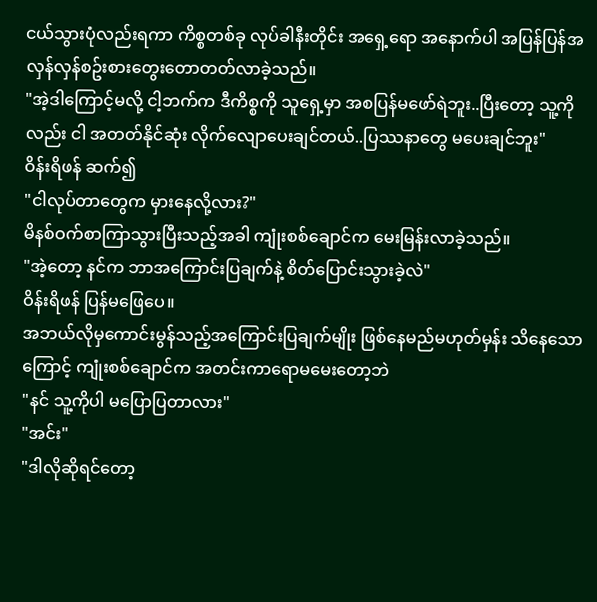ငယ်သွားပုံလည်းရကာ ကိစ္စတစ်ခု လုပ်ခါနီးတိုင်း အရှေ့ရော အနောက်ပါ အပြန်ပြန်အလှန်လှန်စဥ်းစားတွေးတောတတ်လာခဲ့သည်။
"အဲ့ဒါကြောင့်မလို့ ငါ့ဘက်က ဒီကိစ္စကို သူရှေ့မှာ အစပြန်မဖော်ရဲဘူး..ပြီးတော့ သူ့ကိုလည်း ငါ အတတ်နိုင်ဆုံး လိုက်လျောပေးချင်တယ်..ပြဿနာတွေ မပေးချင်ဘူး"
ဝိန်းရိဖန် ဆက်၍
"ငါလုပ်တာတွေက မှားနေလို့လား?"
မိနစ်ဝက်စာကြာသွားပြီးသည့်အခါ ကျုံးစစ်ချောင်က မေးမြန်းလာခဲ့သည်။
"အဲ့တော့ နင်က ဘာအကြောင်းပြချက်နဲ့ စိတ်ပြောင်းသွားခဲ့လဲ"
ဝိန်းရိဖန် ပြန်မဖြေပေ။
အဘယ်လိုမှကောင်းမွန်သည့်အကြောင်းပြချက်မျိုး ဖြစ်နေမည်မဟုတ်မှန်း သိနေသောကြောင့် ကျုံးစစ်ချောင်က အတင်းကာရောမမေးတော့ဘဲ
"နင် သူ့ကိုပါ မပြောပြတာလား"
"အင်း"
"ဒါလိုဆိုရင်တော့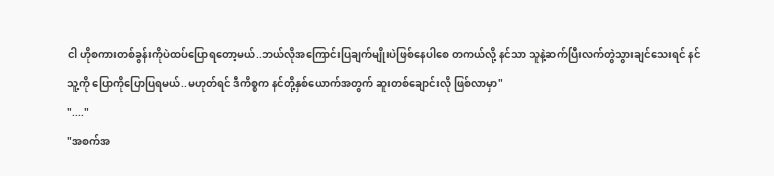ငါ ဟိုစကားတစ်ခွန်းကိုပဲထပ်ပြောရတော့မယ်..ဘယ်လိုအကြောင်းပြချက်မျိုးပဲဖြစ်နေပါစေ တကယ်လို့ နင်သာ သူနဲ့ဆက်ပြီးလက်တွဲသွားချင်သေးရင် နင် သူ့ကို ပြောကိုပြောပြရမယ်..မဟုတ်ရင် ဒီကိစ္စက နင်တို့နှစ်ယောက်အတွက် ဆူးတစ်ချောင်းလို ဖြစ်လာမှာ"
"...."
"အစက်အ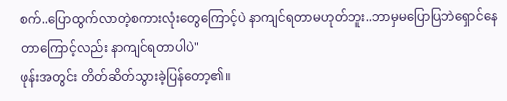စက်..ပြောထွက်လာတဲ့စကားလုံးတွေကြောင့်ပဲ နာကျင်ရတာမဟုတ်ဘူး..ဘာမှမပြောပြဘဲရှောင်နေတာကြောင့်လည်း နာကျင်ရတာပါပဲ"
ဖုန်းအတွင်း တိတ်ဆိတ်သွားခဲ့ပြန်တော့၏။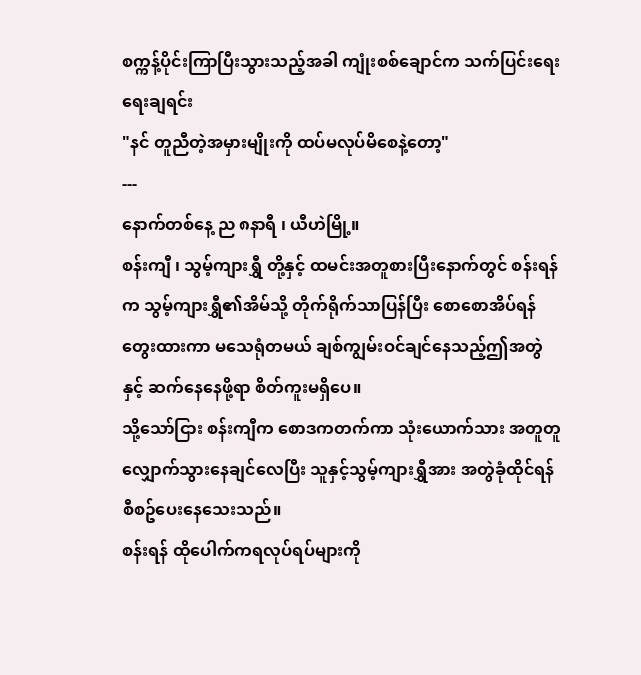စက္ကန့်ပိုင်းကြာပြီးသွားသည့်အခါ ကျုံးစစ်ချောင်က သက်ပြင်းရေးရေးချရင်း
"နင် တူညီတဲ့အမှားမျိုးကို ထပ်မလုပ်မိစေနဲ့တော့"
---
နောက်တစ်နေ့ ည ၈နာရီ ၊ ယီဟဲမြို့။
စန်းကျီ ၊ သွမ့်ကျားရွှီ တို့နှင့် ထမင်းအတူစားပြီးနောက်တွင် စန်းရန်က သွမ့်ကျားရွှီ၏အိမ်သို့ တိုက်ရိုက်သာပြန်ပြီး စောစောအိပ်ရန်တွေးထားကာ မသေရုံတမယ် ချစ်ကျွမ်းဝင်ချင်နေသည့်ဤအတွဲနှင့် ဆက်နေနေဖို့ရာ စိတ်ကူးမရှိပေ။
သို့သော်ငြား စန်းကျီက စောဒကတက်ကာ သုံးယောက်သား အတူတူလျှောက်သွားနေချင်လေပြီး သူနှင့်သွမ့်ကျားရွှီအား အတွဲခုံထိုင်ရန် စီစဥ်ပေးနေသေးသည်။
စန်းရန် ထိုပေါက်ကရလုပ်ရပ်များကို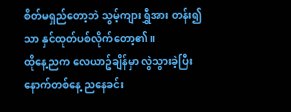စိတ်မရှည်တော့ဘဲ သွမ့်ကျားရွှီအား တန်း၍သာ နှင်ထုတ်ပစ်လိုက်တော့၏။
ထိုနေ့ညက လေယာဥ်ချိန်မှာ လွဲသွားခဲ့ပြီး နောက်တစ်နေ့ ညနေခင်း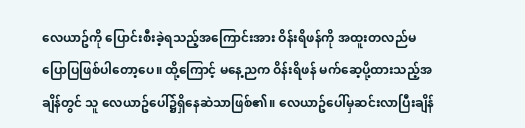လေယာဥ်ကို ပြောင်းစီးခဲ့ရသည့်အကြောင်းအား ဝိန်းရိဖန်ကို အထူးတလည်မပြောပြဖြစ်ပါတော့ပေ။ ထို့ကြောင့် မနေ့ညက ဝိန်းရိဖန် မက်ဆေ့ပို့ထားသည့်အချိန်တွင် သူ လေယာဥ်ပေါ်၌ရှိနေဆဲသာဖြစ်၏။ လေယာဥ်ပေါ်မှဆင်းလာပြီးချိန်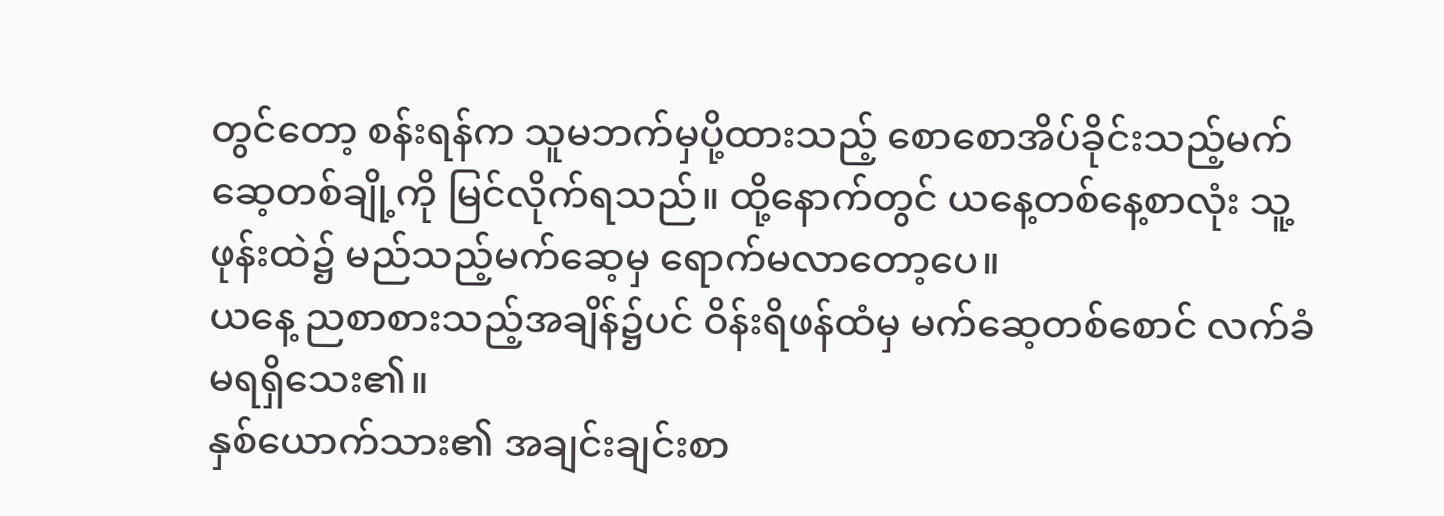တွင်တော့ စန်းရန်က သူမဘက်မှပို့ထားသည့် စောစောအိပ်ခိုင်းသည့်မက်ဆေ့တစ်ချို့ကို မြင်လိုက်ရသည်။ ထို့နောက်တွင် ယနေ့တစ်နေ့စာလုံး သူ့ဖုန်းထဲ၌ မည်သည့်မက်ဆေ့မှ ရောက်မလာတော့ပေ။
ယနေ့ ညစာစားသည့်အချိန်၌ပင် ဝိန်းရိဖန်ထံမှ မက်ဆေ့တစ်စောင် လက်ခံမရရှိသေး၏။
နှစ်ယောက်သား၏ အချင်းချင်းစာ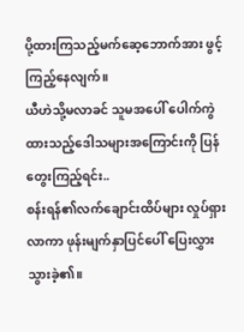ပို့ထားကြသည့်မက်ဆေ့ဘောက်အား ဖွင့်ကြည့်နေလျက်။
ယီဟဲသို့မလာခင် သူမအပေါ် ပေါက်ကွဲထားသည့်ဒေါသများအကြောင်းကို ပြန်တွေးကြည့်ရင်း..
စန်းရန်၏လက်ချောင်းထိပ်များ လှုပ်ရှားလာကာ ဖုန်းမျက်နှာပြင်ပေါ် ပြေးလွှားသွားခဲ့၏။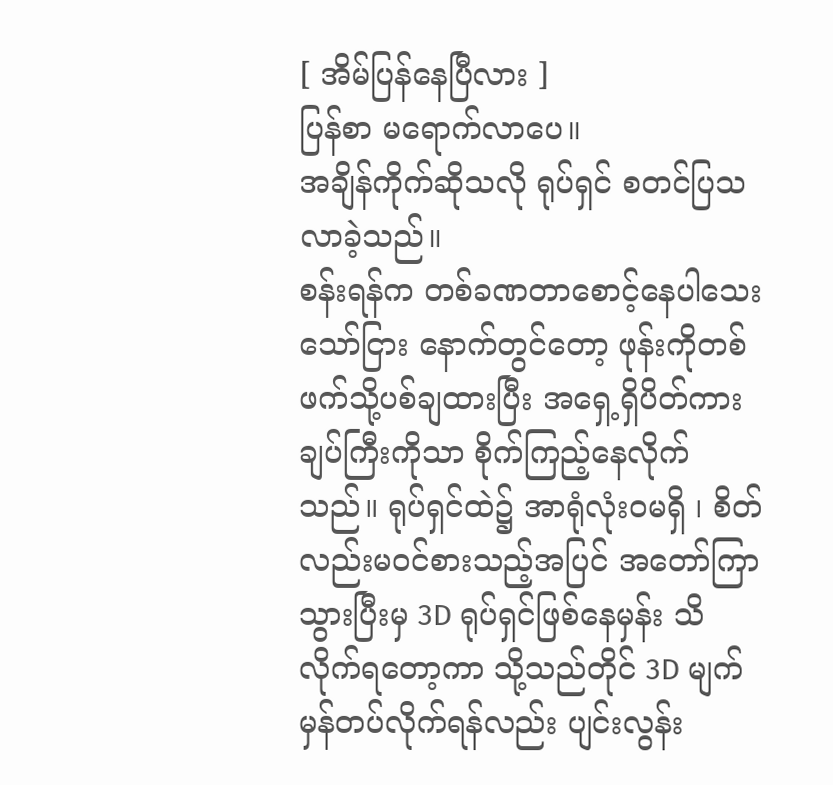[ အိမ်ပြန်နေပြီလား ]
ပြန်စာ မရောက်လာပေ။
အချိန်ကိုက်ဆိုသလို ရုပ်ရှင် စတင်ပြသလာခဲ့သည်။
စန်းရန်က တစ်ခဏတာစောင့်နေပါသေးသော်ငြား နောက်တွင်တော့ ဖုန်းကိုတစ်ဖက်သို့ပစ်ချထားပြီး အရှေ့ရှိပိတ်ကားချပ်ကြီးကိုသာ စိုက်ကြည့်နေလိုက်သည်။ ရုပ်ရှင်ထဲ၌ အာရုံလုံးဝမရှိ ၊ စိတ်လည်းမဝင်စားသည့်အပြင် အတော်ကြာသွားပြီးမှ 3D ရုပ်ရှင်ဖြစ်နေမှန်း သိလိုက်ရတော့ကာ သို့သည်တိုင် 3D မျက်မှန်တပ်လိုက်ရန်လည်း ပျင်းလွန်း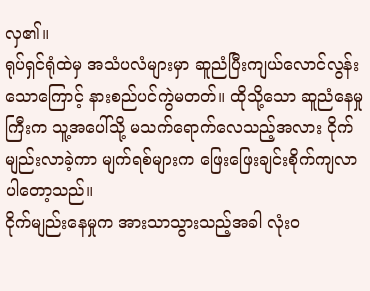လှ၏။
ရုပ်ရှင်ရုံထဲမှ အသံပလံများမှာ ဆူညံပြီးကျယ်လောင်လွန်းသောကြောင့် နားစည်ပင်ကွဲမတတ်။ ထိုသို့သော ဆူညံနေမှုကြီးက သူ့အပေါ်သို့ မသက်ရောက်လေသည့်အလား ငိုက်မျည်းလာခဲ့ကာ မျက်ရစ်များက ဖြေးဖြေးချင်းစိုက်ကျလာပါတော့သည်။
ငိုက်မျည်းနေမှုက အားသာသွားသည့်အခါ လုံးဝ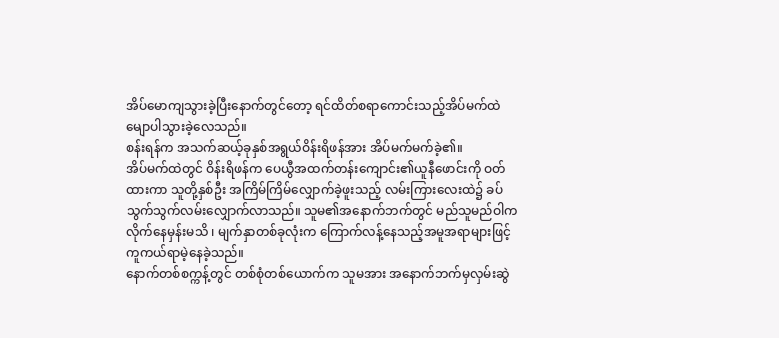အိပ်မောကျသွားခဲ့ပြီးနောက်တွင်တော့ ရင်ထိတ်စရာကောင်းသည့်အိပ်မက်ထဲ မျောပါသွားခဲ့လေသည်။
စန်းရန်က အသက်ဆယ့်ခုနှစ်အရွယ်ဝိန်းရိဖန်အား အိပ်မက်မက်ခဲ့၏။
အိပ်မက်ထဲတွင် ဝိန်းရိဖန်က ပေယွီအထက်တန်းကျောင်း၏ယူနီဖောင်းကို ဝတ်ထားကာ သူတို့နှစ်ဦး အကြိမ်ကြိမ်လျှောက်ခဲ့ဖူးသည့် လမ်းကြားလေးထဲ၌ ခပ်သွက်သွက်လမ်းလျှောက်လာသည်။ သူမ၏အနောက်ဘက်တွင် မည်သူမည်ဝါက လိုက်နေမှန်းမသိ ၊ မျက်နှာတစ်ခုလုံးက ကြောက်လန့်နေသည့်အမူအရာများဖြင့် ကူကယ်ရာမဲ့နေခဲ့သည်။
နောက်တစ်စက္ကန့်တွင် တစ်စုံတစ်ယောက်က သူမအား အနောက်ဘက်မှလှမ်းဆွဲ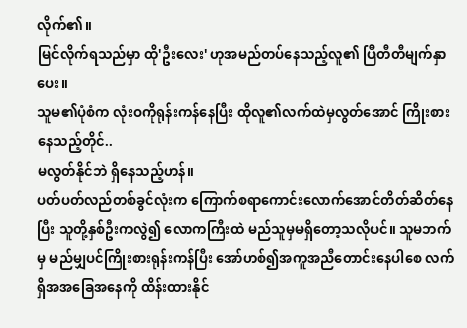လိုက်၏။
မြင်လိုက်ရသည်မှာ ထို'ဦးလေး' ဟုအမည်တပ်နေသည့်လူ၏ ပြီတီတီမျက်နှာပေး။
သူမ၏ပုံစံက လုံးဝကိုရုန်းကန်နေပြီး ထိုလူ၏လက်ထဲမှလွတ်အောင် ကြိုးစားနေသည့်တိုင်..
မလွတ်နိုင်ဘဲ ရှိနေသည့်ဟန်။
ပတ်ပတ်လည်တစ်ခွင်လုံးက ကြောက်စရာကောင်းလောက်အောင်တိတ်ဆိတ်နေပြီး သူတို့နှစ်ဦးကလွဲ၍ လောကကြီးထဲ မည်သူမှမရှိတော့သလိုပင်။ သူမဘက်မှ မည်မျှပင်ကြိုးစားရုန်းကန်ပြီး အော်ဟစ်၍အကူအညီတောင်းနေပါစေ လက်ရှိအအခြေအနေကို ထိန်းထားနိုင်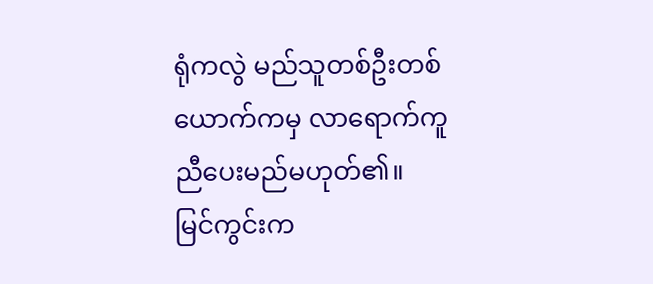ရုံကလွဲ မည်သူတစ်ဦးတစ်ယောက်ကမှ လာရောက်ကူညီပေးမည်မဟုတ်၏။
မြင်ကွင်းက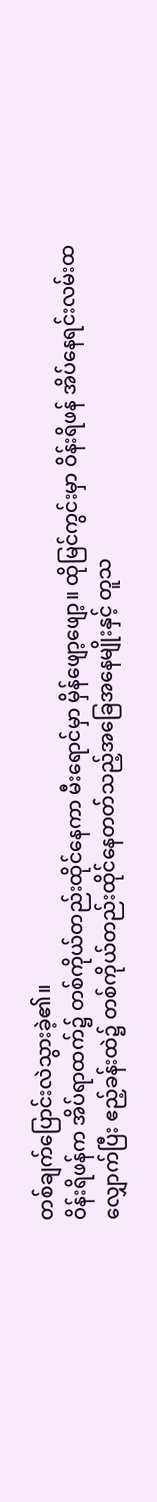တစ်ချက်ပြောင်းလဲသွားခဲ့၏။
ဝိန်းရိဖန်က အိပ်ရာထက်၌ တစ်ကိုယ်တည်းထိုင်နေကာ မီးရောင်မှာ မှိန်ဖျော့ဖျော့။ ထိုမြင်ကွင်းမှာ ဝိန်းရိဖန် အိပ်နေရင်းလမ်းထလျှောက်ပြီး ဧည့်ခန်းထဲ၌ တစ်ကိုယ်တည်းထိုင်နေတတ်သည့်အခြေအနေမျိုးနှင့် တူသ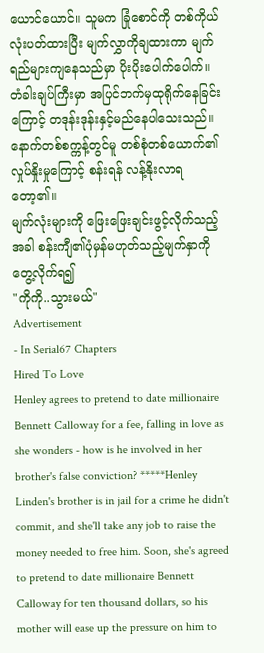ယောင်ယောင်။ သူမက ခြုံစောင်ကို တစ်ကိုယ်လုံးပတ်ထားပြီး မျက်လွှာကိုချထားကာ မျက်ရည်များကျနေသည်မှာ ပိုးပိုးပေါက်ပေါက်။
တံခါးချပ်ကြီးမှာ အပြင်ဘက်မှထုရိုက်နေခြင်းကြောင့် တဒုန်းဒုန်းနှင့်မည်နေပါသေးသည်။
နောက်တစ်စက္ကန့်တွင်မူ တစ်စုံတစ်ယောက်၏လှုပ်နှိုးမှုကြောင့် စန်းရန် လန့်နိုးလာရတော့၏။
မျက်လုံးများကို ဖြေးဖြေးချင်းဖွင့်လိုက်သည့်အခါ စန်းကျီ၏ပုံမှန်မဟုတ်သည့်မျက်နှာကို တွေ့လိုက်ရ၍
"ကိုကို..သွားမယ်"
Advertisement
- In Serial67 Chapters
Hired To Love
Henley agrees to pretend to date millionaire Bennett Calloway for a fee, falling in love as she wonders - how is he involved in her brother's false conviction? *****Henley Linden's brother is in jail for a crime he didn't commit, and she'll take any job to raise the money needed to free him. Soon, she's agreed to pretend to date millionaire Bennett Calloway for ten thousand dollars, so his mother will ease up the pressure on him to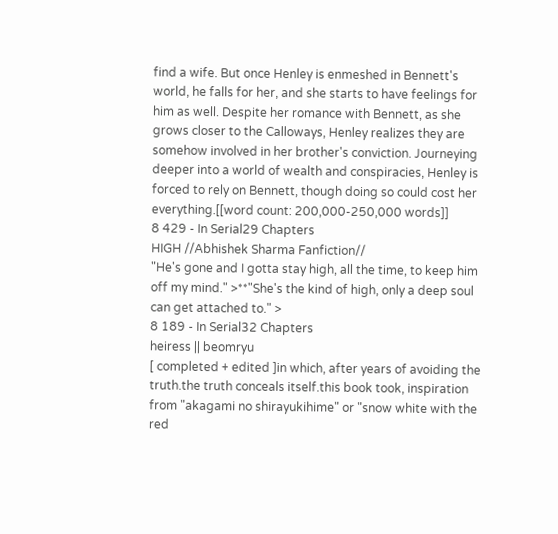find a wife. But once Henley is enmeshed in Bennett's world, he falls for her, and she starts to have feelings for him as well. Despite her romance with Bennett, as she grows closer to the Calloways, Henley realizes they are somehow involved in her brother's conviction. Journeying deeper into a world of wealth and conspiracies, Henley is forced to rely on Bennett, though doing so could cost her everything.[[word count: 200,000-250,000 words]]
8 429 - In Serial29 Chapters
HIGH //Abhishek Sharma Fanfiction//
"He's gone and I gotta stay high, all the time, to keep him off my mind." >**"She's the kind of high, only a deep soul can get attached to." >
8 189 - In Serial32 Chapters
heiress || beomryu
[ completed + edited ]in which, after years of avoiding the truth.the truth conceals itself.this book took, inspiration from "akagami no shirayukihime" or "snow white with the red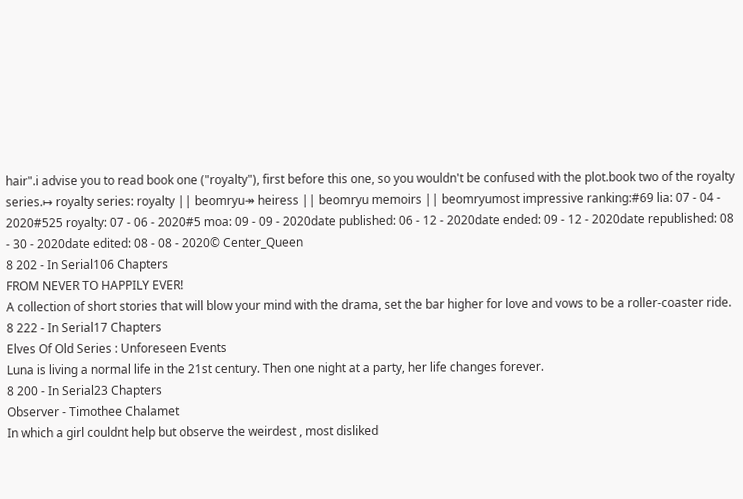hair".i advise you to read book one ("royalty"), first before this one, so you wouldn't be confused with the plot.book two of the royalty series.↦ royalty series: royalty || beomryu↠ heiress || beomryu memoirs || beomryumost impressive ranking:#69 lia: 07 - 04 - 2020#525 royalty: 07 - 06 - 2020#5 moa: 09 - 09 - 2020date published: 06 - 12 - 2020date ended: 09 - 12 - 2020date republished: 08 - 30 - 2020date edited: 08 - 08 - 2020© Center_Queen
8 202 - In Serial106 Chapters
FROM NEVER TO HAPPILY EVER!
A collection of short stories that will blow your mind with the drama, set the bar higher for love and vows to be a roller-coaster ride.
8 222 - In Serial17 Chapters
Elves Of Old Series : Unforeseen Events
Luna is living a normal life in the 21st century. Then one night at a party, her life changes forever.
8 200 - In Serial23 Chapters
Observer - Timothee Chalamet
In which a girl couldnt help but observe the weirdest , most disliked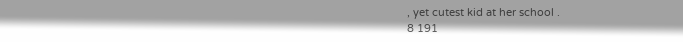, yet cutest kid at her school .
8 191